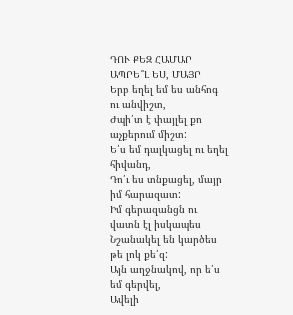ԴՈՒ ՔԵԶ ՀԱՄԱՐ ԱՊՐԵ՞Լ ԵՍ, ՄԱՅՐ
Երբ եղել եմ ես անհոգ ու անվիշտ,
Ժպի՛տ է փայլել քո աչքերում միշտ:
Ե՛ս եմ դալկացել ու եղել հիվանդ,
Դո՛ւ ես տնքացել, մայր իմ հարազատ:
Իմ գերազանցն ու վատն էլ իսկապես
Նշանակել են կարծես թե լոկ քե՛զ:
Այն աղջնակով, որ ե՛ս եմ գերվել,
Ավելի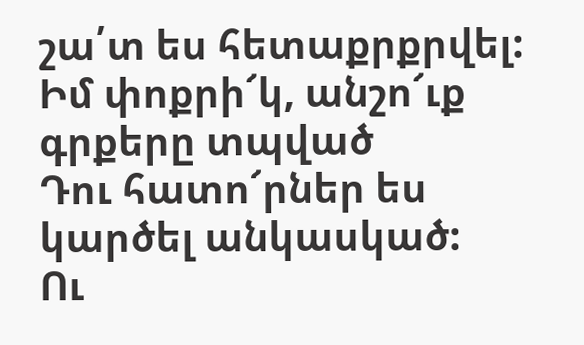շա՛տ ես հետաքրքրվել:
Իմ փոքրի՜կ, անշո՜ւք գրքերը տպված
Դու հատո՜րներ ես կարծել անկասկած:
Ու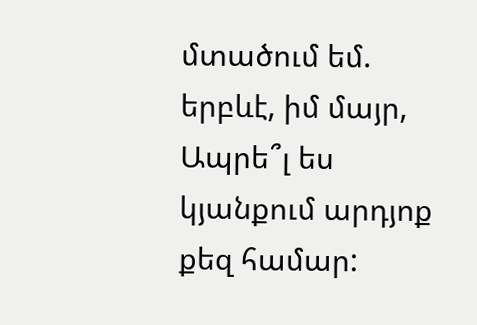մտածում եմ. երբևէ, իմ մայր,
Ապրե՞լ ես կյանքում արդյոք քեզ համար: